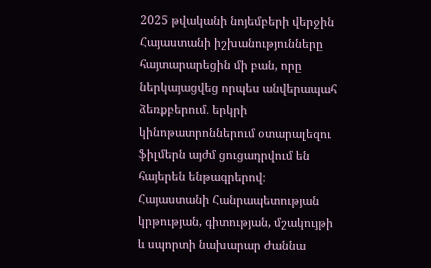2025 թվականի նոյեմբերի վերջին Հայաստանի իշխանությունները հայտարարեցին մի բան, որը ներկայացվեց որպես անվերապահ ձեռքբերում․ երկրի կինոթատրոններում օտարալեզու ֆիլմերն այժմ ցուցադրվում են հայերեն ենթագրերով։ Հայաստանի Հանրապետության կրթության, գիտության, մշակույթի և սպորտի նախարար Ժաննա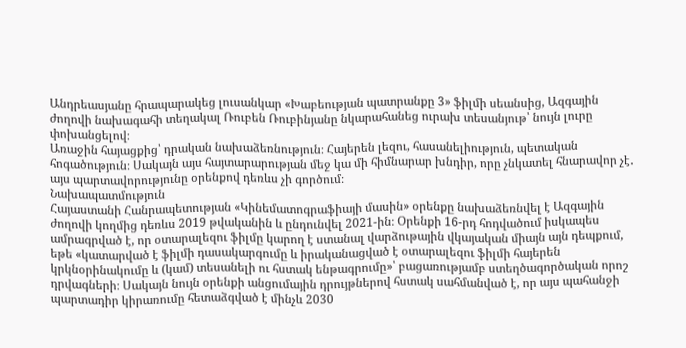Անդրեասյանը հրապարակեց լուսանկար «Խաբեության պատրանքը 3» ֆիլմի սեանսից, Ազգային ժողովի նախագահի տեղակալ Ռուբեն Ռուբինյանը նկարահանեց ուրախ տեսանյութ՝ նույն լուրը փոխանցելով։
Առաջին հայացքից՝ դրական նախաձեռնություն։ Հայերեն լեզու, հասանելիություն, պետական հոգածություն։ Սակայն այս հայտարարության մեջ կա մի հիմնարար խնդիր, որը չնկատել հնարավոր չէ․ այս պարտավորությունը օրենքով դեռևս չի գործում։
Նախապատմություն
Հայաստանի Հանրապետության «Կինեմատոգրաֆիայի մասին» օրենքը նախաձեռնվել է Ազգային ժողովի կողմից դեռևս 2019 թվականին և ընդունվել 2021-ին։ Օրենքի 16-րդ հոդվածում իսկապես ամրագրված է, որ օտարալեզու ֆիլմը կարող է ստանալ վարձութային վկայական միայն այն դեպքում, եթե «կատարված է ֆիլմի դասակարգումը և իրականացված է օտարալեզու ֆիլմի հայերեն կրկնօրինակումը և (կամ) տեսանելի ու հստակ ենթագրումը»՝ բացառությամբ ստեղծագործական որոշ դրվագների։ Սակայն նույն օրենքի անցումային դրույթներով հստակ սահմանված է, որ այս պահանջի պարտադիր կիրառումը հետաձգված է մինչև 2030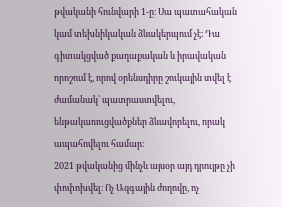թվականի հունվարի 1-ը։ Սա պատահական կամ տեխնիկական ձևակերպում չէ։ Դա գիտակցված քաղաքական և իրավական որոշում է, որով օրենսդիրը շուկային տվել է ժամանակ՝ պատրաստվելու, ենթակառուցվածքներ ձևավորելու, որակ ապահովելու համար։
2021 թվականից մինչև այսօր այդ դրույթը չի փոփոխվել։ Ոչ Ազգային ժողովը, ոչ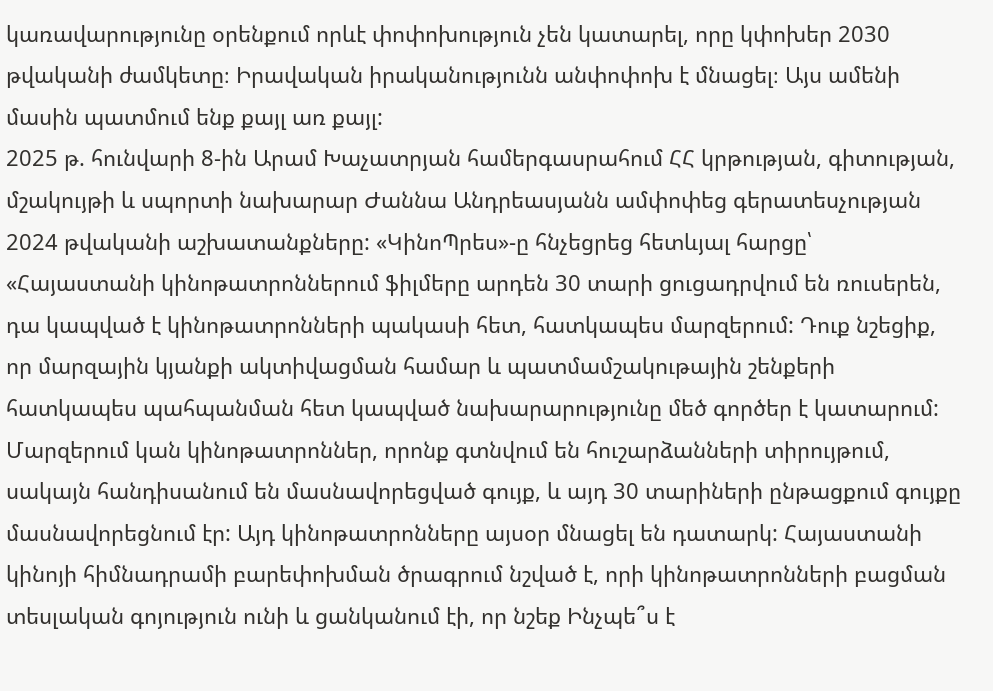կառավարությունը օրենքում որևէ փոփոխություն չեն կատարել, որը կփոխեր 2030 թվականի ժամկետը։ Իրավական իրականությունն անփոփոխ է մնացել։ Այս ամենի մասին պատմում ենք քայլ առ քայլ:
2025 թ. հունվարի 8-ին Արամ Խաչատրյան համերգասրահում ՀՀ կրթության, գիտության, մշակույթի և սպորտի նախարար Ժաննա Անդրեասյանն ամփոփեց գերատեսչության 2024 թվականի աշխատանքները: «ԿինոՊրես»-ը հնչեցրեց հետևյալ հարցը՝ «Հայաստանի կինոթատրոններում ֆիլմերը արդեն 30 տարի ցուցադրվում են ռուսերեն, դա կապված է կինոթատրոնների պակասի հետ, հատկապես մարզերում: Դուք նշեցիք, որ մարզային կյանքի ակտիվացման համար և պատմամշակութային շենքերի հատկապես պահպանման հետ կապված նախարարությունը մեծ գործեր է կատարում: Մարզերում կան կինոթատրոններ, որոնք գտնվում են հուշարձանների տիրույթում, սակայն հանդիսանում են մասնավորեցված գույք, և այդ 30 տարիների ընթացքում գույքը մասնավորեցնում էր: Այդ կինոթատրոնները այսօր մնացել են դատարկ: Հայաստանի կինոյի հիմնադրամի բարեփոխման ծրագրում նշված է, որի կինոթատրոնների բացման տեսլական գոյություն ունի և ցանկանում էի, որ նշեք Ինչպե՞ս է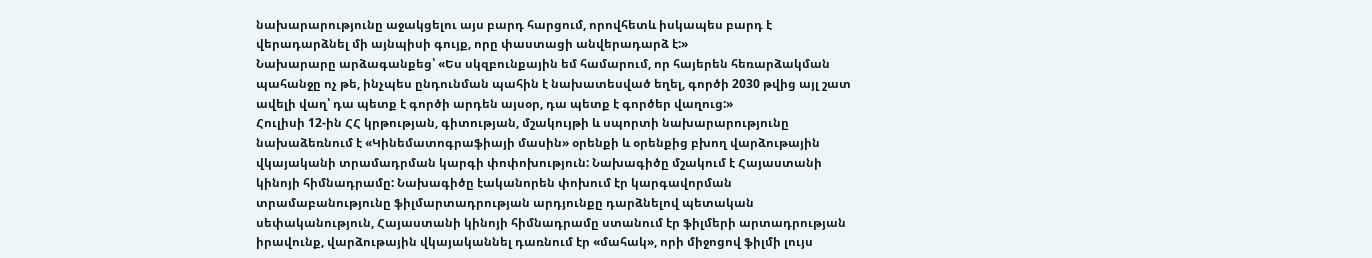նախարարությունը աջակցելու այս բարդ հարցում, որովհետև իսկապես բարդ է վերադարձնել մի այնպիսի գույք, որը փաստացի անվերադարձ է:»
Նախարարը արձագանքեց՝ «Ես սկզբունքային եմ համարում, որ հայերեն հեռարձակման պահանջը ոչ թե, ինչպես ընդունման պահին է նախատեսված եղել, գործի 2030 թվից այլ շատ ավելի վաղ՝ դա պետք է գործի արդեն այսօր, դա պետք է գործեր վաղուց:»
Հուլիսի 12-ին ՀՀ կրթության, գիտության, մշակույթի և սպորտի նախարարությունը նախաձեռնում է «Կինեմատոգրաֆիայի մասին» օրենքի և օրենքից բխող վարձութային վկայականի տրամադրման կարգի փոփոխություն: Նախագիծը մշակում է Հայաստանի կինոյի հիմնադրամը: Նախագիծը էականորեն փոխում էր կարգավորման տրամաբանությունը ֆիլմարտադրության արդյունքը դարձնելով պետական սեփականություն, Հայաստանի կինոյի հիմնադրամը ստանում էր ֆիլմերի արտադրության իրավունք, վարձութային վկայականնել դառնում էր «մահակ», որի միջոցով ֆիլմի լույս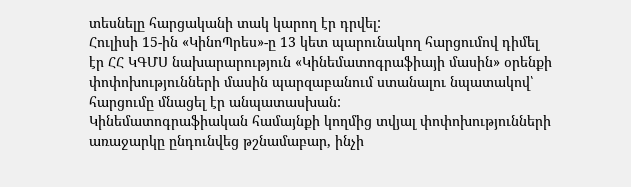տեսնելը հարցականի տակ կարող էր դրվել:
Հուլիսի 15-ին «ԿինոՊրես»-ը 13 կետ պարունակող հարցումով դիմել էր ՀՀ ԿԳՄՍ նախարարություն «Կինեմատոգրաֆիայի մասին» օրենքի փոփոխությունների մասին պարզաբանում ստանալու նպատակով՝ հարցումը մնացել էր անպատասխան:
Կինեմատոգրաֆիական համայնքի կողմից տվյալ փոփոխությունների առաջարկը ընդունվեց թշնամաբար, ինչի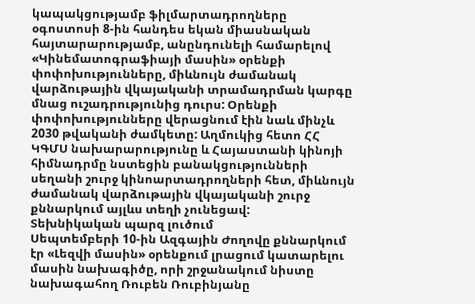կապակցությամբ ֆիլմարտադրողները օգոստոսի 8-ին հանդես եկան միասնական հայտարարությամբ, անընդունելի համարելով «Կինեմատոգրաֆիայի մասին» օրենքի փոփոխությունները, միևնույն ժամանակ վարձութային վկայականի տրամադրման կարգը մնաց ուշադրությունից դուրս: Օրենքի փոփոխությունները վերացնում էին նաև մինչև 2030 թվականի ժամկետը: Աղմուկից հետո ՀՀ ԿԳՄՍ նախարարությունը և Հայաստանի կինոյի հիմնադրմը նստեցին բանակցությունների սեղանի շուրջ կինոարտադրողների հետ, միևնույն ժամանակ վարձութային վկայականի շուրջ քննարկում այլևս տեղի չունեցավ:
Տեխնիկական պարզ լուծում
Սեպտեմբերի 10-ին Ազգային Ժողովը քննարկում էր «Լեզվի մասին» օրենքում լրացում կատարելու մասին նախագիծը, որի շրջանակում նիստը նախագահող Ռուբեն Ռուբինյանը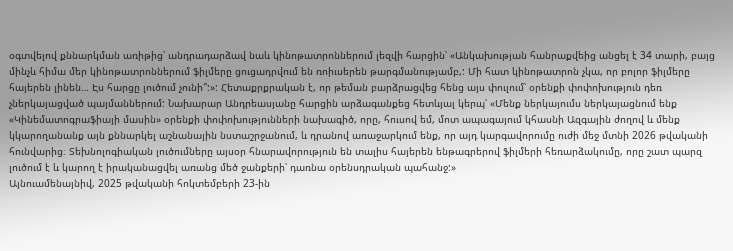օգտվելով քննարկման առիթից՝ անդրադարձավ նաև կինոթատրոններում լեզվի հարցին՝ «Անկախության հանրաքվեից անցել է 34 տարի, բայց մինչև հիմա մեր կինոթատրոններում ֆիլմերը ցուցադրվում են ռոիւսերեն թարգմանությամբ,: Մի հատ կինոթատրոն չկա, որ բոլոր ֆիլմերը հայերեն լինեն… Էս հարցը լուծում չունի՞:»: Հետաքրքրական է, որ թեման բարձրացվեց հենց այս փուլում՝ օրենքի փոփոխություն դեռ չներկայացված պայմաններում: Նախարար Անդրեասյանը հարցին արձագանքեց հետևյալ կերպ՝ «Մենք ներկայումս ներկայացնում ենք «Կինեմատոգրաֆիայի մասին» օրենքի փոփոխությունների նախագիծ, որը, հուսով եմ, մոտ ապագայում կհասնի Ազգային ժողով և մենք կկարողանանք այն քննարկել աշնանային նստաշրջանում, և դրանով առաջարկում ենք, որ այդ կարգավորումը ուժի մեջ մտնի 2026 թվականի հունվարից։ Տեխնոլոգիական լուծումները այսօր հնարավորություն են տալիս հայերեն ենթագրերով ֆիլմերի հեռարձակումը, որը շատ պարզ լուծում է և կարող է իրականացվել առանց մեծ ջանքերի՝ դառնա օրենսդրական պահանջ:»
Այնուամենայնիվ, 2025 թվականի հոկտեմբերի 23-ին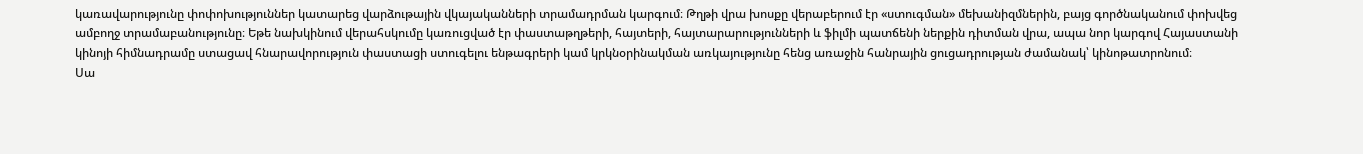կառավարությունը փոփոխություններ կատարեց վարձութային վկայականների տրամադրման կարգում։ Թղթի վրա խոսքը վերաբերում էր «ստուգման» մեխանիզմներին, բայց գործնականում փոխվեց ամբողջ տրամաբանությունը։ Եթե նախկինում վերահսկումը կառուցված էր փաստաթղթերի, հայտերի, հայտարարությունների և ֆիլմի պատճենի ներքին դիտման վրա, ապա նոր կարգով Հայաստանի կինոյի հիմնադրամը ստացավ հնարավորություն փաստացի ստուգելու ենթագրերի կամ կրկնօրինակման առկայությունը հենց առաջին հանրային ցուցադրության ժամանակ՝ կինոթատրոնում։
Սա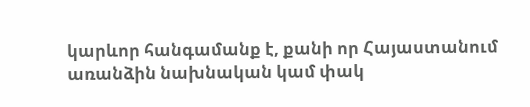կարևոր հանգամանք է, քանի որ Հայաստանում առանձին նախնական կամ փակ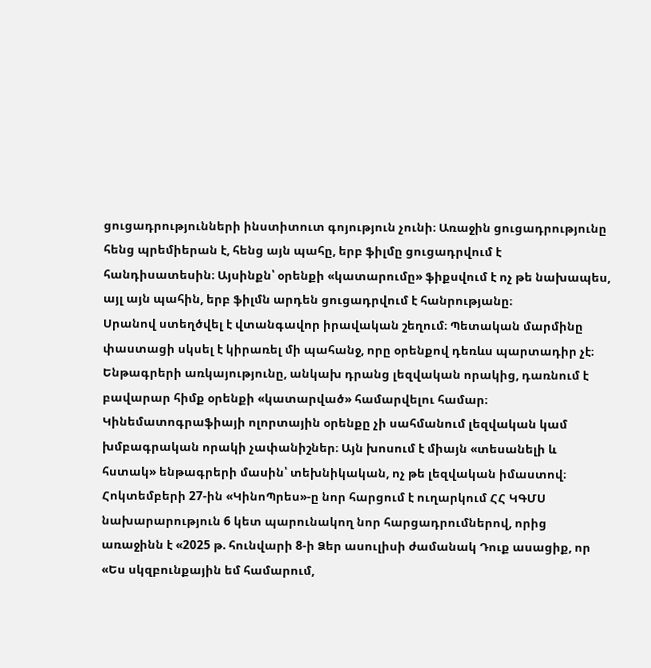ցուցադրությունների ինստիտուտ գոյություն չունի։ Առաջին ցուցադրությունը հենց պրեմիերան է, հենց այն պահը, երբ ֆիլմը ցուցադրվում է հանդիսատեսին։ Այսինքն՝ օրենքի «կատարումը» ֆիքսվում է ոչ թե նախապես, այլ այն պահին, երբ ֆիլմն արդեն ցուցադրվում է հանրությանը։
Սրանով ստեղծվել է վտանգավոր իրավական շեղում։ Պետական մարմինը փաստացի սկսել է կիրառել մի պահանջ, որը օրենքով դեռևս պարտադիր չէ։ Ենթագրերի առկայությունը, անկախ դրանց լեզվական որակից, դառնում է բավարար հիմք օրենքի «կատարված» համարվելու համար։ Կինեմատոգրաֆիայի ոլորտային օրենքը չի սահմանում լեզվական կամ խմբագրական որակի չափանիշներ։ Այն խոսում է միայն «տեսանելի և հստակ» ենթագրերի մասին՝ տեխնիկական, ոչ թե լեզվական իմաստով։
Հոկտեմբերի 27-ին «ԿինոՊրես»-ը նոր հարցում է ուղարկում ՀՀ ԿԳՄՍ նախարարություն 6 կետ պարունակող նոր հարցադրումներով, որից առաջինն է «2025 թ. հունվարի 8-ի Ձեր ասուլիսի ժամանակ Դուք ասացիք, որ «Ես սկզբունքային եմ համարում,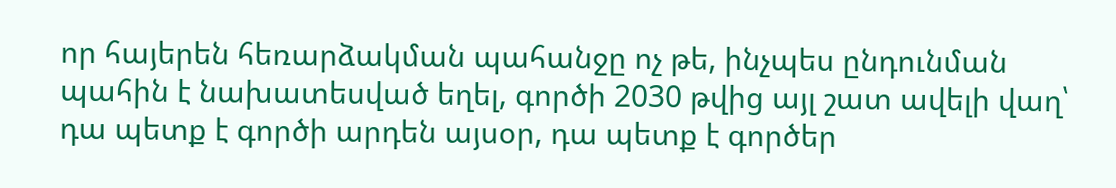որ հայերեն հեռարձակման պահանջը ոչ թե, ինչպես ընդունման պահին է նախատեսված եղել, գործի 2030 թվից այլ շատ ավելի վաղ՝ դա պետք է գործի արդեն այսօր, դա պետք է գործեր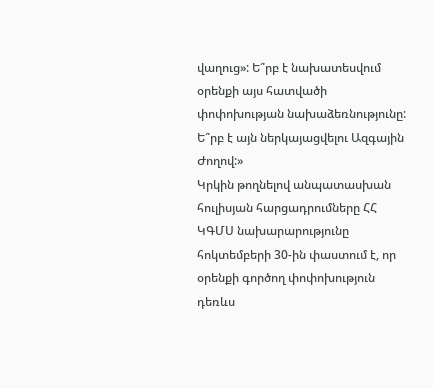վաղուց»: Ե՞րբ է նախատեսվում օրենքի այս հատվածի փոփոխության նախաձեռնությունը: Ե՞րբ է այն ներկայացվելու Ազգային Ժողով:»
Կրկին թողնելով անպատասխան հուլիսյան հարցադրումները ՀՀ ԿԳՄՍ նախարարությունը հոկտեմբերի 30-ին փաստում է, որ օրենքի գործող փոփոխություն դեռևս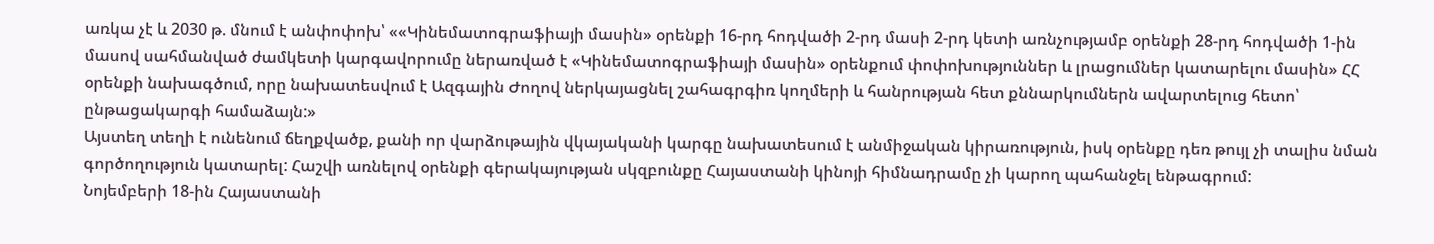առկա չէ և 2030 թ. մնում է անփոփոխ՝ ««Կինեմատոգրաֆիայի մասին» օրենքի 16-րդ հոդվածի 2-րդ մասի 2-րդ կետի առնչությամբ օրենքի 28-րդ հոդվածի 1-ին մասով սահմանված ժամկետի կարգավորումը ներառված է «Կինեմատոգրաֆիայի մասին» օրենքում փոփոխություններ և լրացումներ կատարելու մասին» ՀՀ օրենքի նախագծում, որը նախատեսվում է Ազգային Ժողով ներկայացնել շահագրգիռ կողմերի և հանրության հետ քննարկումներն ավարտելուց հետո՝ ընթացակարգի համաձայն:»
Այստեղ տեղի է ունենում ճեղքվածք, քանի որ վարձութային վկայականի կարգը նախատեսում է անմիջական կիրառություն, իսկ օրենքը դեռ թույլ չի տալիս նման գործողություն կատարել: Հաշվի առնելով օրենքի գերակայության սկզբունքը Հայաստանի կինոյի հիմնադրամը չի կարող պահանջել ենթագրում:
Նոյեմբերի 18-ին Հայաստանի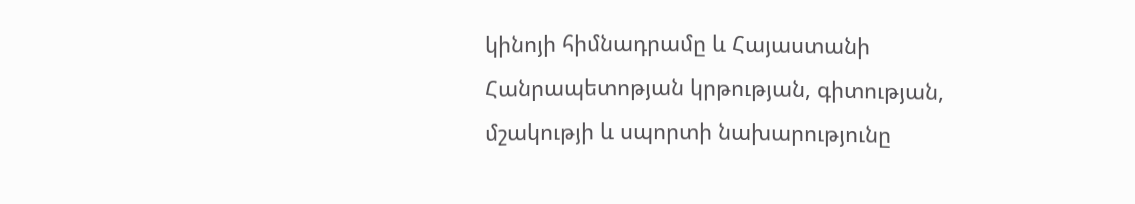կինոյի հիմնադրամը և Հայաստանի Հանրապետոթյան կրթության, գիտության, մշակությի և սպորտի նախարությունը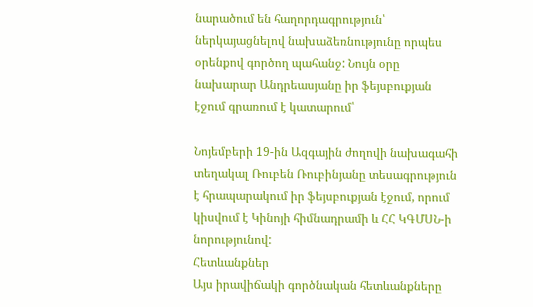նարածում են հաղորդագրություն՝ ներկայացնելով նախաձեռնությունը որպես օրենքով գործող պահանջ: Նույն օրը նախարար Անդրեասյանը իր ֆեյսբուքյան էջում գրառում է կատարում՝

Նոյեմբերի 19-ին Ազգային ժողովի նախագահի տեղակալ Ռուբեն Ռուբինյանը տեսագրություն է հրապարակում իր ֆեյսբուքյան էջում, որում կիսվում է Կինոյի հիմնադրամի և ՀՀ ԿԳՄՍՆ-ի նորությունով:
Հետևանքներ
Այս իրավիճակի գործնական հետևանքները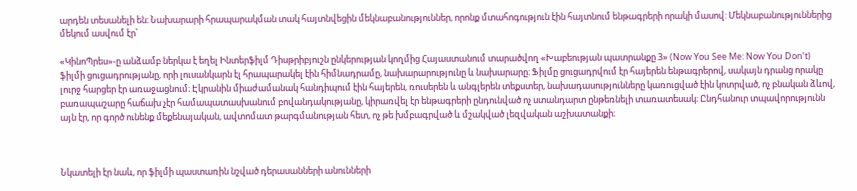արդեն տեսանելի են։ Նախարարի հրապարակման տակ հայտնվեցին մեկնաբանություններ, որոնք մտահոգություն էին հայտնում ենթագրերի որակի մասով: Մեկնաբանություններից մեկում ասվում էր՝

«ԿինոՊրես»-ը անձամբ ներկա է եղել Ինտերֆիլմ Դիսթրիբյուշն ընկերության կողմից Հայաստանում տարածվող «Խաբեության պատրանքը 3» (Now You See Me: Now You Don’t) ֆիլմի ցուցադրությանը, որի լուսանկարն էլ հրապարակել էին հիմնադրամը, նախարարությունը և նախարարը։ Ֆիլմը ցուցադրվում էր հայերեն ենթագրերով, սակայն դրանց որակը լուրջ հարցեր էր առաջացնում։ Էկրանին միաժամանակ հանդիպում էին հայերեն, ռուսերեն և անգլերեն տեքստեր, նախադասությունները կառուցված էին կոտրված, ոչ բնական ձևով, բառապաշարը հաճախ չէր համապատասխանում բովանդակությանը, կիրառվել էր ենթագրերի ընդունված ոչ ստանդարտ ընթեռնելի տառատեսակ։ Ընդհանուր տպավորությունն այն էր, որ գործ ունենք մեքենայական, ավտոմատ թարգմանության հետ, ոչ թե խմբագրված և մշակված լեզվական աշխատանքի։



Նկատելի էր նաև, որ ֆիլմի պաստառին նշված դերասանների անունների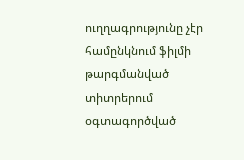ուղղագրությունը չէր համընկնում ֆիլմի թարգմանված տիտրերում օգտագործված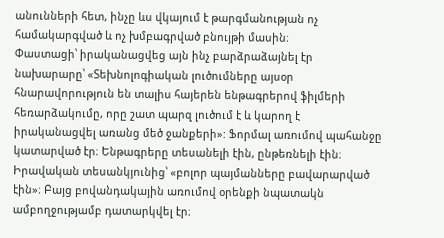անունների հետ, ինչը ևս վկայում է թարգմանության ոչ համակարգված և ոչ խմբագրված բնույթի մասին։
Փաստացի՝ իրականացվեց այն ինչ բարձրաձայնել էր նախարարը՝ «Տեխնոլոգիական լուծումները այսօր հնարավորություն են տալիս հայերեն ենթագրերով ֆիլմերի հեռարձակումը, որը շատ պարզ լուծում է և կարող է իրականացվել առանց մեծ ջանքերի»: Ֆորմալ առումով պահանջը կատարված էր։ Ենթագրերը տեսանելի էին, ընթեռնելի էին։ Իրավական տեսանկյունից՝ «բոլոր պայմանները բավարարված էին»։ Բայց բովանդակային առումով օրենքի նպատակն ամբողջությամբ դատարկվել էր։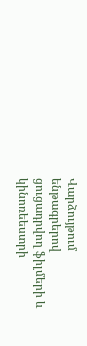Վարձույթում ենթագրերով ցուցադրվող ֆիլմերի և կինոռեեստրի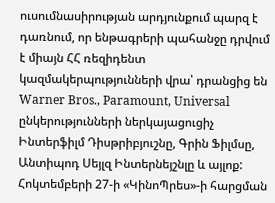ուսումնասիրության արդյունքում պարզ է դառնում, որ ենթագրերի պահանջը դրվում է միայն ՀՀ ռեզիդենտ կազմակերպությունների վրա՝ դրանցից են Warner Bros., Paramount, Universal ընկերությունների ներկայացուցիչ Ինտերֆիլմ Դիսթրիբյուշնը, Գրին Ֆիլմսը, Անտիպոդ Սեյլզ Ինտերնեյշնլը և այլոք:
Հոկտեմբերի 27-ի «ԿինոՊրես»-ի հարցման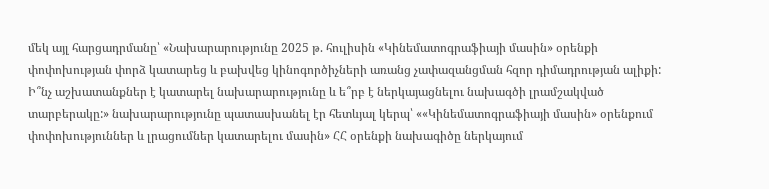մեկ այլ հարցադրմանը՝ «Նախարարությունը 2025 թ. հուլիսին «Կինեմատոգրաֆիայի մասին» օրենքի փոփոխության փորձ կատարեց և բախվեց կինոգործիչների առանց չափազանցման հզոր դիմադրության ալիքի: Ի՞նչ աշխատանքներ է կատարել նախարարությունը և ե՞րբ է ներկայացնելու նախագծի լրամշակված տարբերակը:» նախարարությունը պատասխանել էր հետևյալ կերպ՝ ««Կինեմատոգրաֆիայի մասին» օրենքում փոփոխություններ և լրացումներ կատարելու մասին» ՀՀ օրենքի նախագիծը ներկայում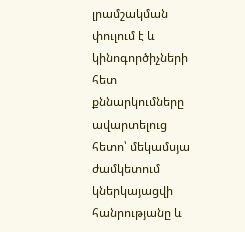լրամշակման փուլում է և կինոգործիչների հետ քննարկումները ավարտելուց հետո՝ մեկամսյա ժամկետում կներկայացվի հանրությանը և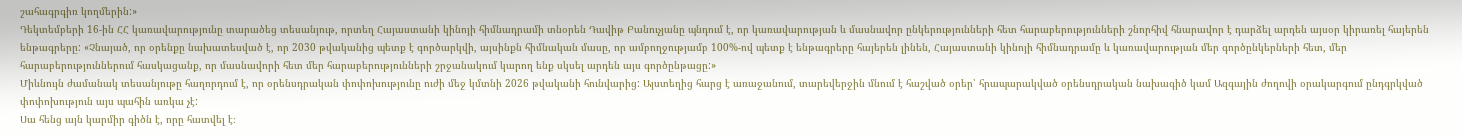շահագրգիռ կողմերին:»
Դեկտեմբերի 16-ին ՀՀ կառավարությունը տարածեց տեսանյութ, որտեղ Հայաստանի կինոյի հիմնադրամի տնօրեն Դավիթ Բանուչյանը պնդում է, որ կառավարության և մասնավոր ընկերությունների հետ հարաբերությունների շնորհիվ հնարավոր է դարձել արդեն այսօր կիրառել հայերեն ենթագրերը: «Չնայած, որ օրենքը նախատեսված է, որ 2030 թվականից պետք է գործարկվի, այսինքն հիմնական մասը, որ ամբողջությամբ 100%-ով պետք է ենթագրերը հայերեն լինեն, Հայաստանի կինոյի հիմնադրամը և կառավարության մեր գործընկերների հետ, մեր հարաբերություններում հասկացանք, որ մասնավորի հետ մեր հարաբերությունների շրջանակում կարող ենք սկսել արդեն այս գործընթացը:»
Միևնույն ժամանակ տեսանյութը հաղորդում է, որ օրենսդրական փոփոխությունը ուժի մեջ կմտնի 2026 թվականի հունվարից: Այստեղից հարց է առաջանում, տարեվերջին մնում է հաշված օրեր՝ հրապարակված օրենսդրական նախագիծ կամ Ազգային ժողովի օրակարգում ընդգրկված փոփոխություն այս պահին առկա չէ:
Սա հենց այն կարմիր գիծն է, որը հատվել է։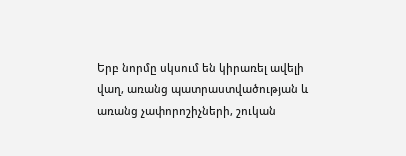Երբ նորմը սկսում են կիրառել ավելի վաղ, առանց պատրաստվածության և առանց չափորոշիչների, շուկան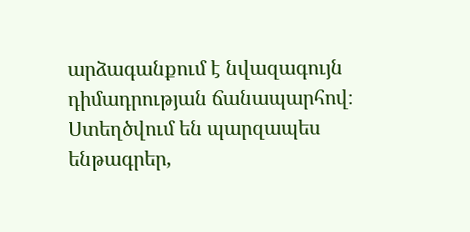արձագանքում է նվազագույն դիմադրության ճանապարհով։ Ստեղծվում են պարզապես ենթագրեր,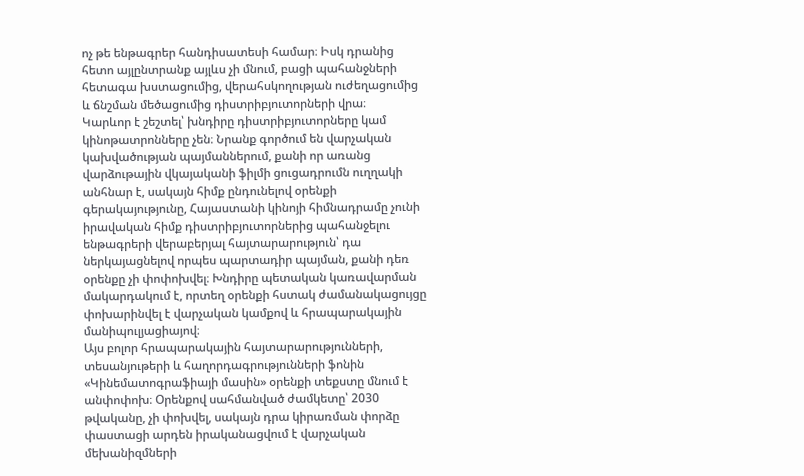ոչ թե ենթագրեր հանդիսատեսի համար։ Իսկ դրանից հետո այլընտրանք այլևս չի մնում, բացի պահանջների հետագա խստացումից, վերահսկողության ուժեղացումից և ճնշման մեծացումից դիստրիբյուտորների վրա։
Կարևոր է շեշտել՝ խնդիրը դիստրիբյուտորները կամ կինոթատրոնները չեն։ Նրանք գործում են վարչական կախվածության պայմաններում, քանի որ առանց վարձութային վկայականի ֆիլմի ցուցադրումն ուղղակի անհնար է, սակայն հիմք ընդունելով օրենքի գերակայությունը, Հայաստանի կինոյի հիմնադրամը չունի իրավական հիմք դիստրիբյուտորներից պահանջելու ենթագրերի վերաբերյալ հայտարարություն՝ դա ներկայացնելով որպես պարտադիր պայման, քանի դեռ օրենքը չի փոփոխվել։ Խնդիրը պետական կառավարման մակարդակում է, որտեղ օրենքի հստակ ժամանակացույցը փոխարինվել է վարչական կամքով և հրապարակային մանիպուլյացիայով։
Այս բոլոր հրապարակային հայտարարությունների, տեսանյութերի և հաղորդագրությունների ֆոնին «Կինեմատոգրաֆիայի մասին» օրենքի տեքստը մնում է անփոփոխ։ Օրենքով սահմանված ժամկետը՝ 2030 թվականը, չի փոխվել, սակայն դրա կիրառման փորձը փաստացի արդեն իրականացվում է վարչական մեխանիզմների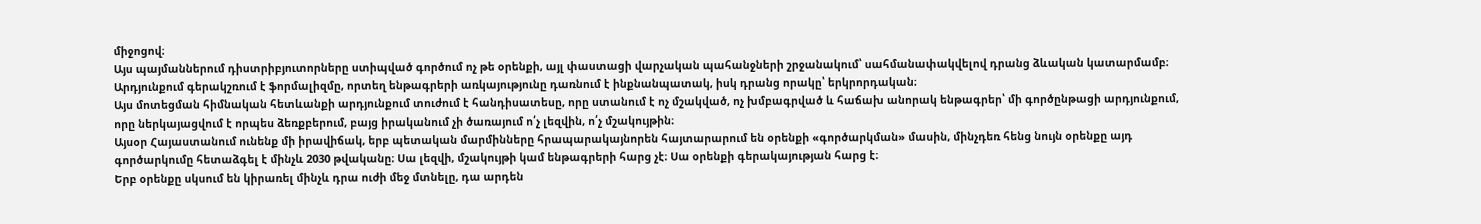միջոցով։
Այս պայմաններում դիստրիբյուտորները ստիպված գործում ոչ թե օրենքի, այլ փաստացի վարչական պահանջների շրջանակում՝ սահմանափակվելով դրանց ձևական կատարմամբ։ Արդյունքում գերակշռում է ֆորմալիզմը, որտեղ ենթագրերի առկայությունը դառնում է ինքնանպատակ, իսկ դրանց որակը՝ երկրորդական։
Այս մոտեցման հիմնական հետևանքի արդյունքում տուժում է հանդիսատեսը, որը ստանում է ոչ մշակված, ոչ խմբագրված և հաճախ անորակ ենթագրեր՝ մի գործընթացի արդյունքում, որը ներկայացվում է որպես ձեռքբերում, բայց իրականում չի ծառայում ո՛չ լեզվին, ո՛չ մշակույթին։
Այսօր Հայաստանում ունենք մի իրավիճակ, երբ պետական մարմինները հրապարակայնորեն հայտարարում են օրենքի «գործարկման» մասին, մինչդեռ հենց նույն օրենքը այդ գործարկումը հետաձգել է մինչև 2030 թվականը։ Սա լեզվի, մշակույթի կամ ենթագրերի հարց չէ։ Սա օրենքի գերակայության հարց է։
Երբ օրենքը սկսում են կիրառել մինչև դրա ուժի մեջ մտնելը, դա արդեն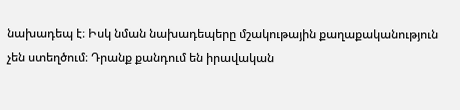նախադեպ է։ Իսկ նման նախադեպերը մշակութային քաղաքականություն չեն ստեղծում։ Դրանք քանդում են իրավական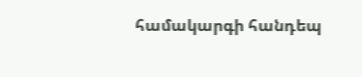համակարգի հանդեպ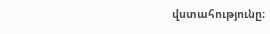վստահությունը։